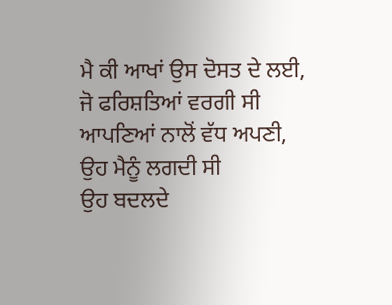ਮੈ ਕੀ ਆਖਾਂ ਉਸ ਦੋਸਤ ਦੇ ਲਈ,
ਜੋ ਫਰਿਸ਼ਤਿਆਂ ਵਰਗੀ ਸੀ
ਆਪਣਿਆਂ ਨਾਲੋਂ ਵੱਧ ਅਪਣੀ,
ਉਹ ਮੈਨੂੰ ਲਗਦੀ ਸੀ
ਉਹ ਬਦਲਦੇ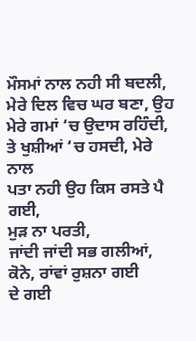ਮੌਸਮਾਂ ਨਾਲ ਨਹੀ ਸੀ ਬਦਲੀ,
ਮੇਰੇ ਦਿਲ ਵਿਚ ਘਰ ਬਣਾ, ਉਹ ਮੇਰੇ ਗਮਾਂ ‘ਚ ਉਦਾਸ ਰਹਿੰਦੀ,
ਤੇ ਖੁਸ਼ੀਆਂ ‘ਚ ਹਸਦੀ, ਮੇਰੇ ਨਾਲ
ਪਤਾ ਨਹੀ ਉਹ ਕਿਸ ਰਸਤੇ ਪੈ ਗਈ,
ਮੁੜ ਨਾ ਪਰਤੀ,
ਜਾਂਦੀ ਜਾਂਦੀ ਸਭ ਗਲੀਆਂ, ਕੋਨੇ, ਰਾਂਵਾਂ ਰੁਸ਼ਨਾ ਗਈ
ਦੇ ਗਈ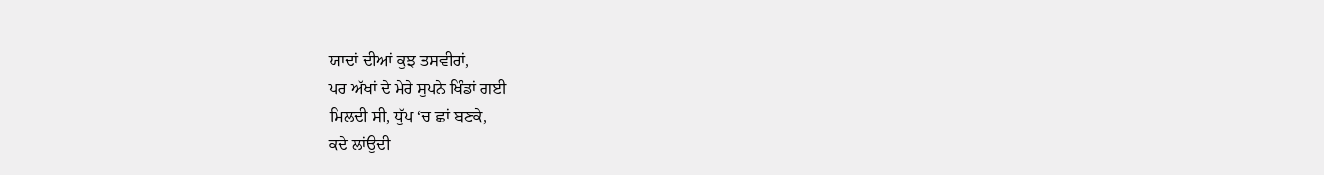ਯਾਦਾਂ ਦੀਆਂ ਕੁਝ ਤਸਵੀਰਾਂ,
ਪਰ ਅੱਖਾਂ ਦੇ ਮੇਰੇ ਸੁਪਨੇ ਖਿੰਡਾਂ ਗਈ
ਮਿਲਦੀ ਸੀ, ਧੁੱਪ ‘ਚ ਛਾਂ ਬਣਕੇ,
ਕਦੇ ਲਾਂਉਦੀ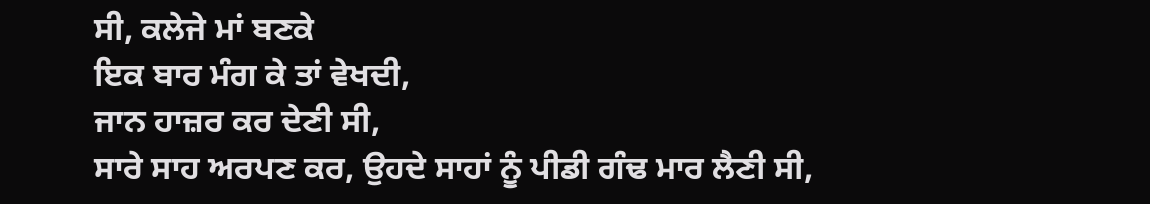ਸੀ, ਕਲੇਜੇ ਮਾਂ ਬਣਕੇ
ਇਕ ਬਾਰ ਮੰਗ ਕੇ ਤਾਂ ਵੇਖਦੀ,
ਜਾਨ ਹਾਜ਼ਰ ਕਰ ਦੇਣੀ ਸੀ,
ਸਾਰੇ ਸਾਹ ਅਰਪਣ ਕਰ, ਉਹਦੇ ਸਾਹਾਂ ਨੂੰ ਪੀਡੀ ਗੰਢ ਮਾਰ ਲੈਣੀ ਸੀ,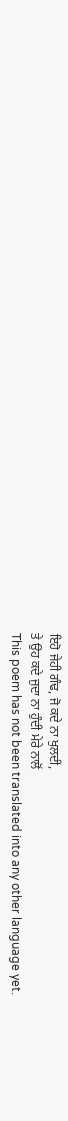ਇਹੋ ਜੇਹੀ ਗੰਢ, ਜੋ ਕਦੇ ਨਾ ਖੁਲਦੀ,
ਤੇ ਉਹ ਕਦੇ ਜੁਦਾ ਨਾ ਹੁੰਦੀ ਮੇਰੇ ਨਾਲੋਂ
This poem has not been translated into any other language yet.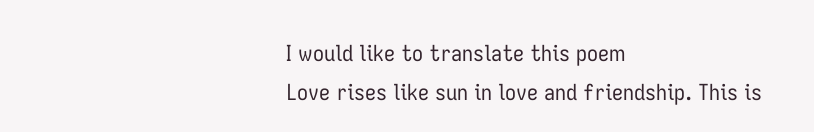I would like to translate this poem
Love rises like sun in love and friendship. This is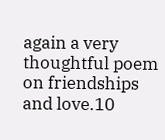again a very thoughtful poem on friendships and love.10